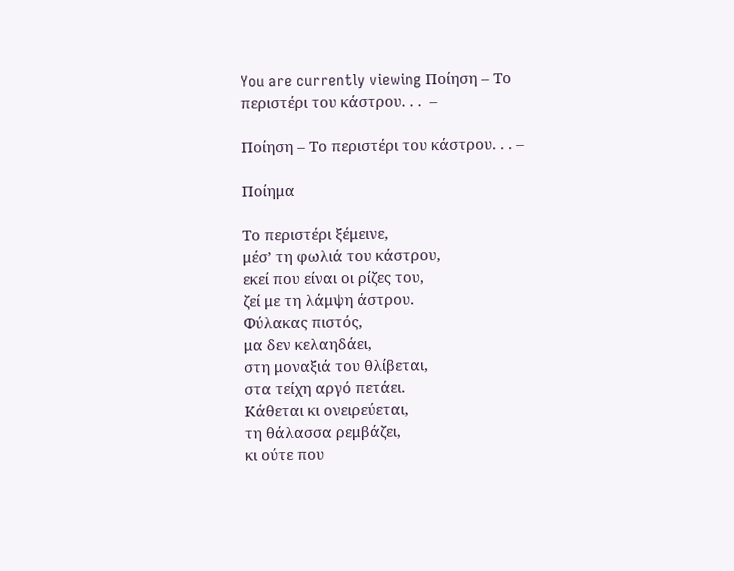You are currently viewing Ποίηση – Το περιστέρι του κάστρου. . .  –

Ποίηση – Το περιστέρι του κάστρου. . . –

Ποίημα

Το περιστέρι ξέμεινε,
μέσ’ τη φωλιά του κάστρου,
εκεί που είναι οι ρίζες του,
ζεί με τη λάμψη άστρου.
Φύλακας πιστός,
μα δεν κελαηδάει,
στη μοναξιά του θλίβεται,
στα τείχη αργό πετάει.
Κάθεται κι ονειρεύεται,
τη θάλασσα ρεμβάζει,
κι ούτε που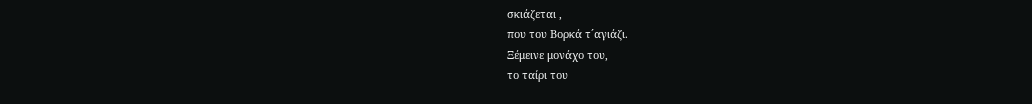σκιάζεται ,
που του Βορκά τ´αγιάζι.
Ξέμεινε μονάχο του,
το ταίρι του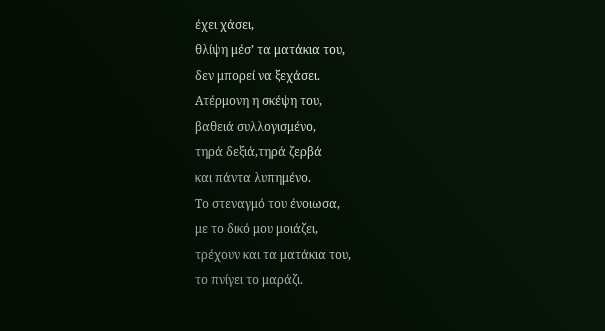έχει χάσει,
θλίψη μέσ’ τα ματάκια του,
δεν μπορεί να ξεχάσει.
Ατέρμονη η σκέψη του,
βαθειά συλλογισμένο,
τηρά δεξιά,τηρά ζερβά
και πάντα λυπημένο.
Το στεναγμό του ένοιωσα,
με το δικό μου μοιάζει,
τρέχουν και τα ματάκια του,
το πνίγει το μαράζι.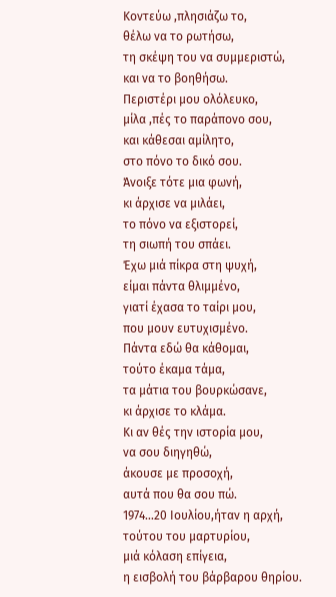Κοντεύω ,πλησιάζω το,
θέλω να το ρωτήσω,
τη σκέψη του να συμμεριστώ,
και να το βοηθήσω.
Περιστέρι μου ολόλευκο,
μίλα ,πές το παράπονο σου,
και κάθεσαι αμίλητο,
στο πόνο το δικό σου.
Άνοιξε τότε μια φωνή,
κι άρχισε να μιλάει,
το πόνο να εξιστορεί,
τη σιωπή του σπάει.
Έχω μιά πίκρα στη ψυχή,
είμαι πάντα θλιμμένο,
γιατί έχασα το ταίρι μου,
που μουν ευτυχισμένο.
Πάντα εδώ θα κάθομαι,
τούτο έκαμα τάμα,
τα μάτια του βουρκώσανε,
κι άρχισε το κλάμα.
Κι αν θές την ιστορία μου,
να σου διηγηθώ,
άκουσε με προσοχή,
αυτά που θα σου πώ.
1974…20 Ιουλίου,ήταν η αρχή,
τούτου του μαρτυρίου,
μιά κόλαση επίγεια,
η εισβολή του βάρβαρου θηρίου.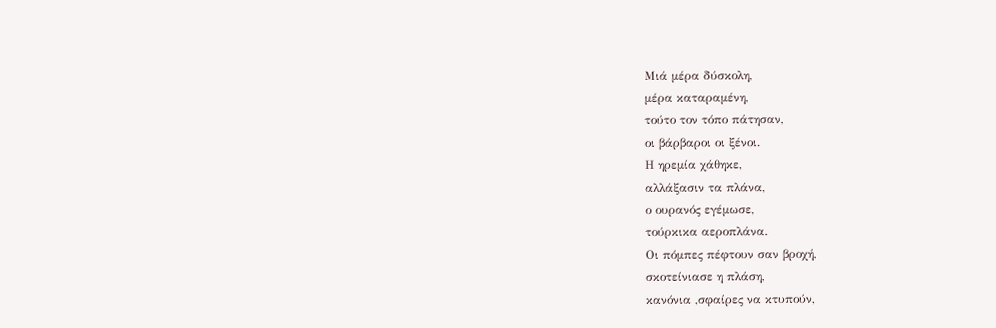Μιά μέρα δύσκολη,
μέρα καταραμένη,
τούτο τον τόπο πάτησαν,
οι βάρβαροι οι ξένοι.
Η ηρεμία χάθηκε,
αλλάξασιν τα πλάνα,
ο ουρανός εγέμωσε,
τούρκικα αεροπλάνα.
Οι πόμπες πέφτουν σαν βροχή,
σκοτείνιασε η πλάση,
κανόνια ,σφαίρες να κτυπούν,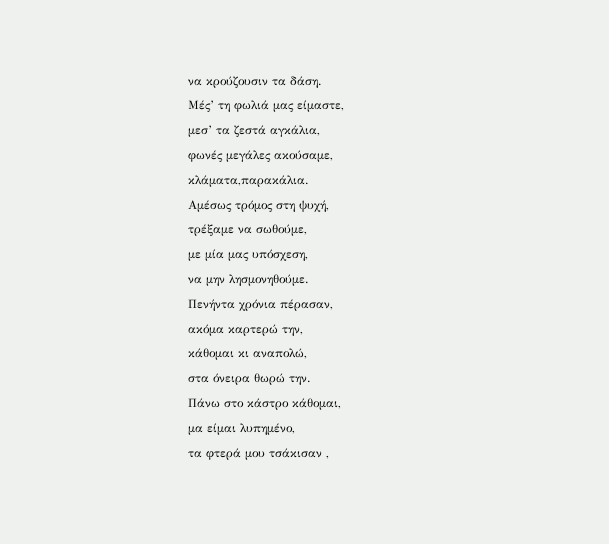να κρούζουσιν τα δάση.
Μές’ τη φωλιά μας είμαστε,
μεσ’ τα ζεστά αγκάλια,
φωνές μεγάλες ακούσαμε,
κλάματα,παρακάλια.
Αμέσως τρόμος στη ψυχή,
τρέξαμε να σωθούμε,
με μία μας υπόσχεση,
να μην λησμονηθούμε.
Πενήντα χρόνια πέρασαν,
ακόμα καρτερώ την,
κάθομαι κι αναπολώ,
στα όνειρα θωρώ την.
Πάνω στο κάστρο κάθομαι,
μα είμαι λυπημένο,
τα φτερά μου τσάκισαν ,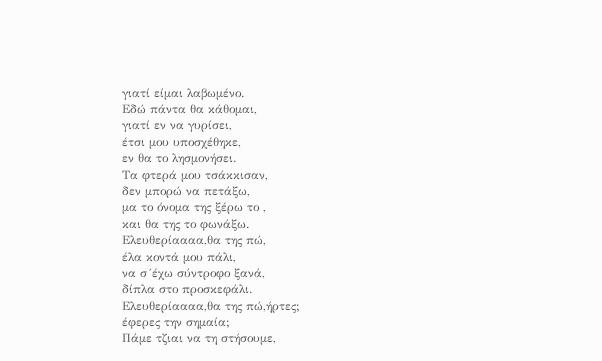γιατί είμαι λαβωμένο.
Εδώ πάντα θα κάθομαι,
γιατί εν να γυρίσει,
έτσι μου υποσχέθηκε,
εν θα το λησμονήσει.
Τα φτερά μου τσάκκισαν,
δεν μπορώ να πετάξω,
μα το όνομα της ξέρω το ,
και θα της το φωνάξω.
Ελευθερίαααα,θα της πώ,
έλα κοντά μου πάλι,
να σ´έχω σύντροφο ξανά,
δίπλα στο προσκεφάλι.
Ελευθερίαααα,θα της πώ,ήρτες;
έφερες την σημαία;
Πάμε τζιαι να τη στήσουμε,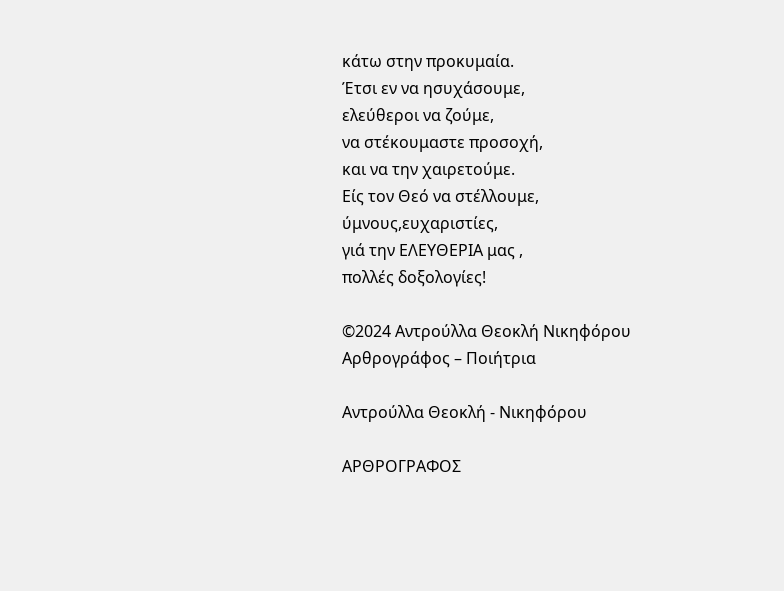κάτω στην προκυμαία.
Έτσι εν να ησυχάσουμε,
ελεύθεροι να ζούμε,
να στέκουμαστε προσοχή,
και να την χαιρετούμε.
Είς τον Θεό να στέλλουμε,
ύμνους,ευχαριστίες,
γιά την ΕΛΕΥΘΕΡΙΑ μας ,
πολλές δοξολογίες!

©2024 Αντρούλλα Θεοκλή Νικηφόρου
Αρθρογράφος – Ποιήτρια

Αντρούλλα Θεοκλή - Νικηφόρου

ΑΡΘΡΟΓΡΑΦΟΣ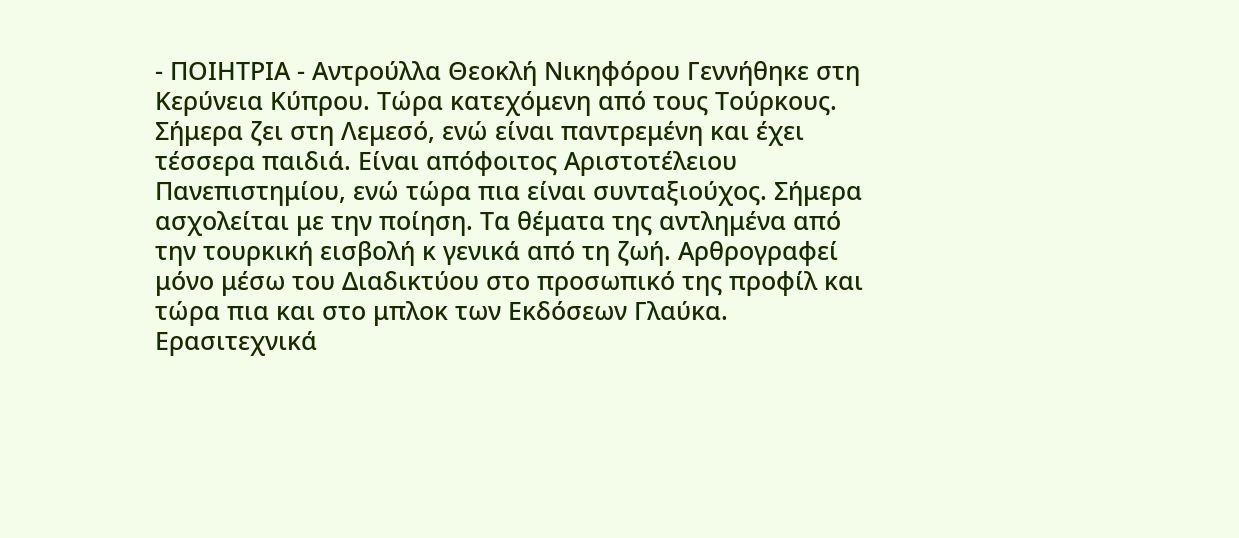- ΠΟΙΗΤΡΙΑ - Αντρούλλα Θεοκλή Νικηφόρου Γεννήθηκε στη Κερύνεια Κύπρου. Τώρα κατεχόμενη από τους Τούρκους. Σήμερα ζει στη Λεμεσό, ενώ είναι παντρεμένη και έχει τέσσερα παιδιά. Είναι απόφοιτος Αριστοτέλειου Πανεπιστημίου, ενώ τώρα πια είναι συνταξιούχος. Σήμερα ασχολείται με την ποίηση. Τα θέματα της αντλημένα από την τουρκική εισβολή κ γενικά από τη ζωή. Αρθρογραφεί μόνο μέσω του Διαδικτύου στο προσωπικό της προφίλ και τώρα πια και στο μπλοκ των Εκδόσεων Γλαύκα. Ερασιτεχνικά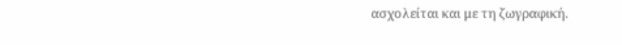ασχολείται και με τη ζωγραφική.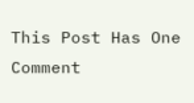This Post Has One Comment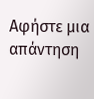Αφήστε μια απάντηση